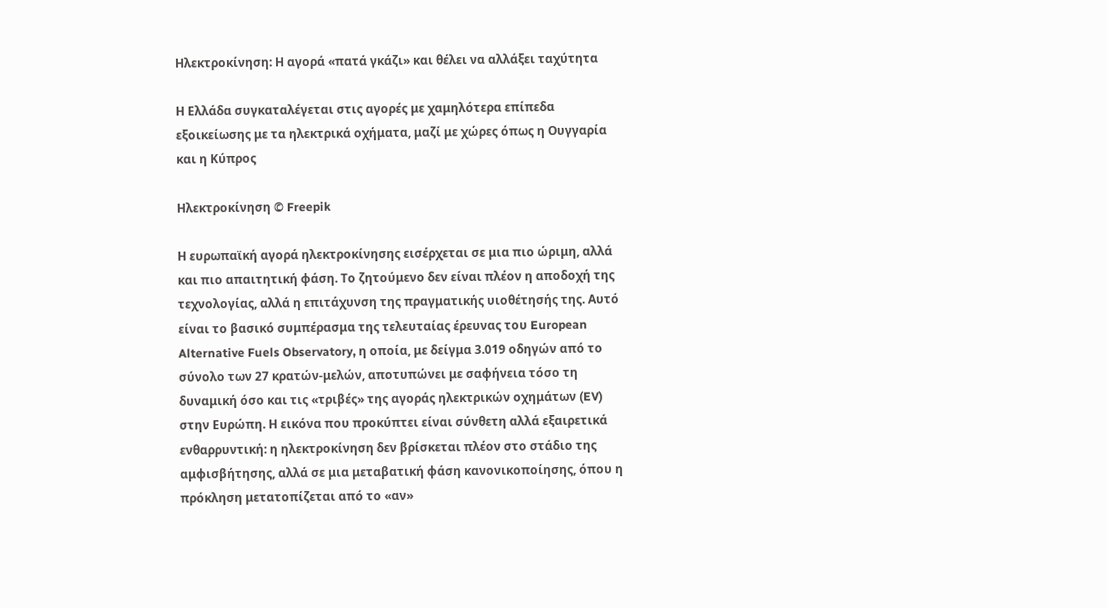Ηλεκτροκίνηση: Η αγορά «πατά γκάζι» και θέλει να αλλάξει ταχύτητα

Η Ελλάδα συγκαταλέγεται στις αγορές με χαμηλότερα επίπεδα εξοικείωσης με τα ηλεκτρικά οχήματα, μαζί με χώρες όπως η Ουγγαρία και η Κύπρος

Ηλεκτροκίνηση © Freepik

Η ευρωπαϊκή αγορά ηλεκτροκίνησης εισέρχεται σε μια πιο ώριμη, αλλά και πιο απαιτητική φάση. Το ζητούμενο δεν είναι πλέον η αποδοχή της τεχνολογίας, αλλά η επιτάχυνση της πραγματικής υιοθέτησής της. Αυτό είναι το βασικό συμπέρασμα της τελευταίας έρευνας του European Alternative Fuels Observatory, η οποία, με δείγμα 3.019 οδηγών από το σύνολο των 27 κρατών-μελών, αποτυπώνει με σαφήνεια τόσο τη δυναμική όσο και τις «τριβές» της αγοράς ηλεκτρικών οχημάτων (EV) στην Ευρώπη. Η εικόνα που προκύπτει είναι σύνθετη αλλά εξαιρετικά ενθαρρυντική: η ηλεκτροκίνηση δεν βρίσκεται πλέον στο στάδιο της αμφισβήτησης, αλλά σε μια μεταβατική φάση κανονικοποίησης, όπου η πρόκληση μετατοπίζεται από το «αν»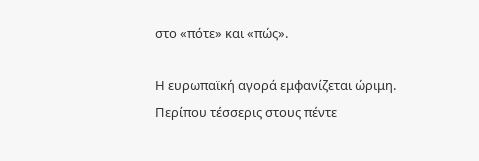στο «πότε» και «πώς».

Η ευρωπαϊκή αγορά εμφανίζεται ώριμη. Περίπου τέσσερις στους πέντε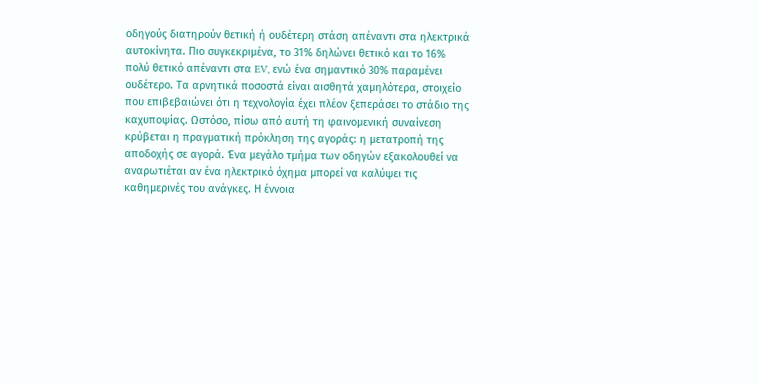οδηγούς διατηρούν θετική ή ουδέτερη στάση απέναντι στα ηλεκτρικά αυτοκίνητα. Πιο συγκεκριμένα, το 31% δηλώνει θετικό και το 16% πολύ θετικό απέναντι στα EV, ενώ ένα σημαντικό 30% παραμένει ουδέτερο. Τα αρνητικά ποσοστά είναι αισθητά χαμηλότερα, στοιχείο που επιβεβαιώνει ότι η τεχνολογία έχει πλέον ξεπεράσει το στάδιο της καχυποψίας. Ωστόσο, πίσω από αυτή τη φαινομενική συναίνεση κρύβεται η πραγματική πρόκληση της αγοράς: η μετατροπή της αποδοχής σε αγορά. Ένα μεγάλο τμήμα των οδηγών εξακολουθεί να αναρωτιέται αν ένα ηλεκτρικό όχημα μπορεί να καλύψει τις καθημερινές του ανάγκες. Η έννοια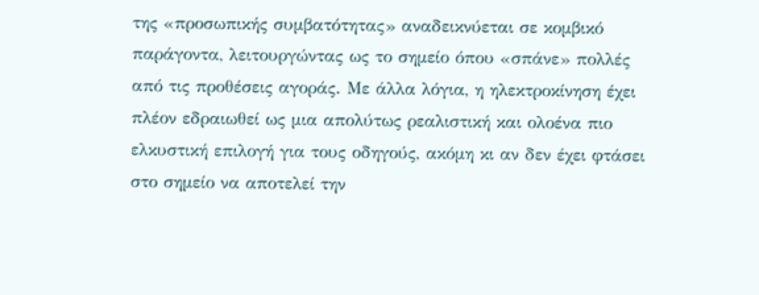της «προσωπικής συμβατότητας» αναδεικνύεται σε κομβικό παράγοντα, λειτουργώντας ως το σημείο όπου «σπάνε» πολλές από τις προθέσεις αγοράς. Με άλλα λόγια, η ηλεκτροκίνηση έχει πλέον εδραιωθεί ως μια απολύτως ρεαλιστική και ολοένα πιο ελκυστική επιλογή για τους οδηγούς, ακόμη κι αν δεν έχει φτάσει στο σημείο να αποτελεί την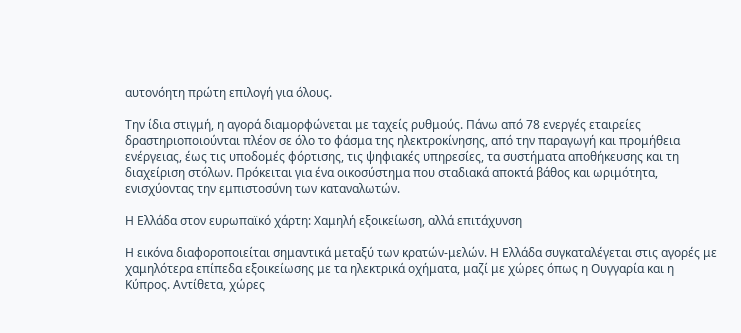αυτονόητη πρώτη επιλογή για όλους.

Την ίδια στιγμή, η αγορά διαμορφώνεται με ταχείς ρυθμούς. Πάνω από 78 ενεργές εταιρείες δραστηριοποιούνται πλέον σε όλο το φάσμα της ηλεκτροκίνησης, από την παραγωγή και προμήθεια ενέργειας, έως τις υποδομές φόρτισης, τις ψηφιακές υπηρεσίες, τα συστήματα αποθήκευσης και τη διαχείριση στόλων. Πρόκειται για ένα οικοσύστημα που σταδιακά αποκτά βάθος και ωριμότητα, ενισχύοντας την εμπιστοσύνη των καταναλωτών.

Η Ελλάδα στον ευρωπαϊκό χάρτη: Χαμηλή εξοικείωση, αλλά επιτάχυνση

Η εικόνα διαφοροποιείται σημαντικά μεταξύ των κρατών-μελών. Η Ελλάδα συγκαταλέγεται στις αγορές με χαμηλότερα επίπεδα εξοικείωσης με τα ηλεκτρικά οχήματα, μαζί με χώρες όπως η Ουγγαρία και η Κύπρος. Αντίθετα, χώρες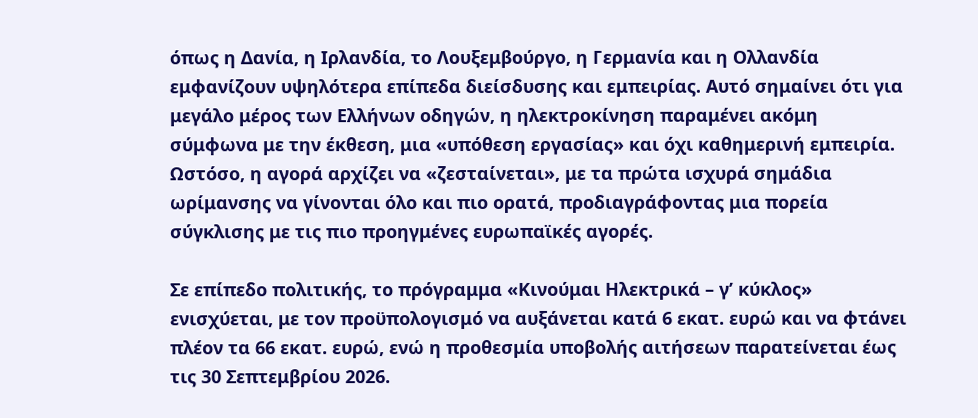όπως η Δανία, η Ιρλανδία, το Λουξεμβούργο, η Γερμανία και η Ολλανδία εμφανίζουν υψηλότερα επίπεδα διείσδυσης και εμπειρίας. Αυτό σημαίνει ότι για μεγάλο μέρος των Ελλήνων οδηγών, η ηλεκτροκίνηση παραμένει ακόμη σύμφωνα με την έκθεση, μια «υπόθεση εργασίας» και όχι καθημερινή εμπειρία. Ωστόσο, η αγορά αρχίζει να «ζεσταίνεται», με τα πρώτα ισχυρά σημάδια ωρίμανσης να γίνονται όλο και πιο ορατά, προδιαγράφοντας μια πορεία σύγκλισης με τις πιο προηγμένες ευρωπαϊκές αγορές.

Σε επίπεδο πολιτικής, το πρόγραμμα «Κινούμαι Ηλεκτρικά – γ’ κύκλος» ενισχύεται, με τον προϋπολογισμό να αυξάνεται κατά 6 εκατ. ευρώ και να φτάνει πλέον τα 66 εκατ. ευρώ, ενώ η προθεσμία υποβολής αιτήσεων παρατείνεται έως τις 30 Σεπτεμβρίου 2026.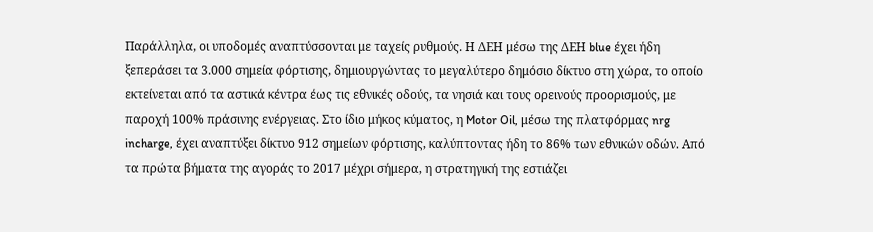Παράλληλα, οι υποδομές αναπτύσσονται με ταχείς ρυθμούς. Η ΔΕΗ μέσω της ΔΕΗ blue έχει ήδη ξεπεράσει τα 3.000 σημεία φόρτισης, δημιουργώντας το μεγαλύτερο δημόσιο δίκτυο στη χώρα, το οποίο εκτείνεται από τα αστικά κέντρα έως τις εθνικές οδούς, τα νησιά και τους ορεινούς προορισμούς, με παροχή 100% πράσινης ενέργειας. Στο ίδιο μήκος κύματος, η Motor Oil, μέσω της πλατφόρμας nrg incharge, έχει αναπτύξει δίκτυο 912 σημείων φόρτισης, καλύπτοντας ήδη το 86% των εθνικών οδών. Από τα πρώτα βήματα της αγοράς το 2017 μέχρι σήμερα, η στρατηγική της εστιάζει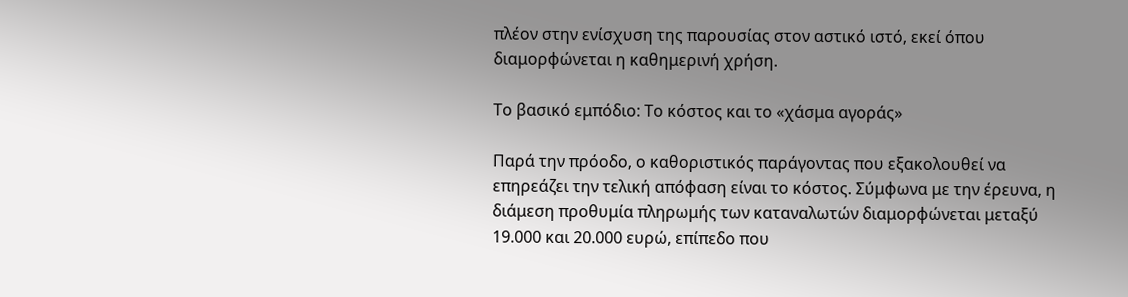πλέον στην ενίσχυση της παρουσίας στον αστικό ιστό, εκεί όπου διαμορφώνεται η καθημερινή χρήση.

Το βασικό εμπόδιο: Το κόστος και το «χάσμα αγοράς»

Παρά την πρόοδο, ο καθοριστικός παράγοντας που εξακολουθεί να επηρεάζει την τελική απόφαση είναι το κόστος. Σύμφωνα με την έρευνα, η διάμεση προθυμία πληρωμής των καταναλωτών διαμορφώνεται μεταξύ 19.000 και 20.000 ευρώ, επίπεδο που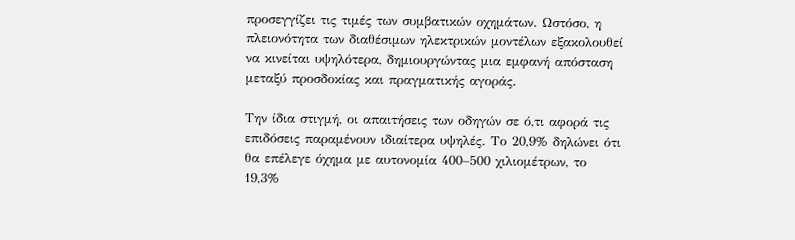προσεγγίζει τις τιμές των συμβατικών οχημάτων. Ωστόσο, η πλειονότητα των διαθέσιμων ηλεκτρικών μοντέλων εξακολουθεί να κινείται υψηλότερα, δημιουργώντας μια εμφανή απόσταση μεταξύ προσδοκίας και πραγματικής αγοράς.

Την ίδια στιγμή, οι απαιτήσεις των οδηγών σε ό,τι αφορά τις επιδόσεις παραμένουν ιδιαίτερα υψηλές. Το 20,9% δηλώνει ότι θα επέλεγε όχημα με αυτονομία 400–500 χιλιομέτρων, το 19,3%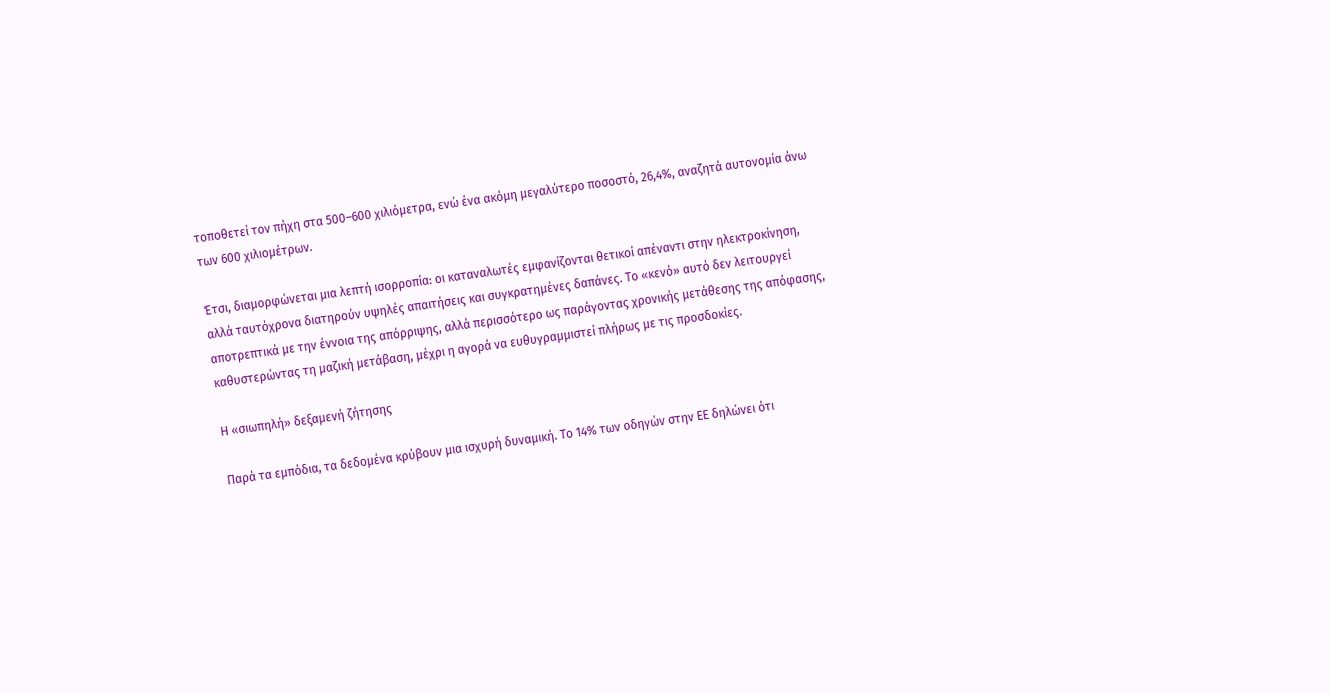τοποθετεί τον πήχη στα 500–600 χιλιόμετρα, ενώ ένα ακόμη μεγαλύτερο ποσοστό, 26,4%, αναζητά αυτονομία άνω των 600 χιλιομέτρων.

Έτσι, διαμορφώνεται μια λεπτή ισορροπία: οι καταναλωτές εμφανίζονται θετικοί απέναντι στην ηλεκτροκίνηση, αλλά ταυτόχρονα διατηρούν υψηλές απαιτήσεις και συγκρατημένες δαπάνες. Το «κενό» αυτό δεν λειτουργεί αποτρεπτικά με την έννοια της απόρριψης, αλλά περισσότερο ως παράγοντας χρονικής μετάθεσης της απόφασης, καθυστερώντας τη μαζική μετάβαση, μέχρι η αγορά να ευθυγραμμιστεί πλήρως με τις προσδοκίες.

Η «σιωπηλή» δεξαμενή ζήτησης

Παρά τα εμπόδια, τα δεδομένα κρύβουν μια ισχυρή δυναμική. Το 14% των οδηγών στην ΕΕ δηλώνει ότι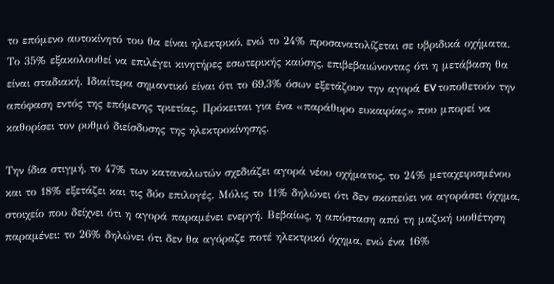το επόμενο αυτοκίνητό του θα είναι ηλεκτρικό, ενώ το 24% προσανατολίζεται σε υβριδικά οχήματα. Το 35% εξακολουθεί να επιλέγει κινητήρες εσωτερικής καύσης, επιβεβαιώνοντας ότι η μετάβαση θα είναι σταδιακή. Ιδιαίτερα σημαντικό είναι ότι το 69,3% όσων εξετάζουν την αγορά EV τοποθετούν την απόφαση εντός της επόμενης τριετίας. Πρόκειται για ένα «παράθυρο ευκαιρίας» που μπορεί να καθορίσει τον ρυθμό διείσδυσης της ηλεκτροκίνησης.

Την ίδια στιγμή, το 47% των καταναλωτών σχεδιάζει αγορά νέου οχήματος, το 24% μεταχειρισμένου και το 18% εξετάζει και τις δύο επιλογές. Μόλις το 11% δηλώνει ότι δεν σκοπεύει να αγοράσει όχημα, στοιχείο που δείχνει ότι η αγορά παραμένει ενεργή. Βεβαίως, η απόσταση από τη μαζική υιοθέτηση παραμένει: το 26% δηλώνει ότι δεν θα αγόραζε ποτέ ηλεκτρικό όχημα, ενώ ένα 16%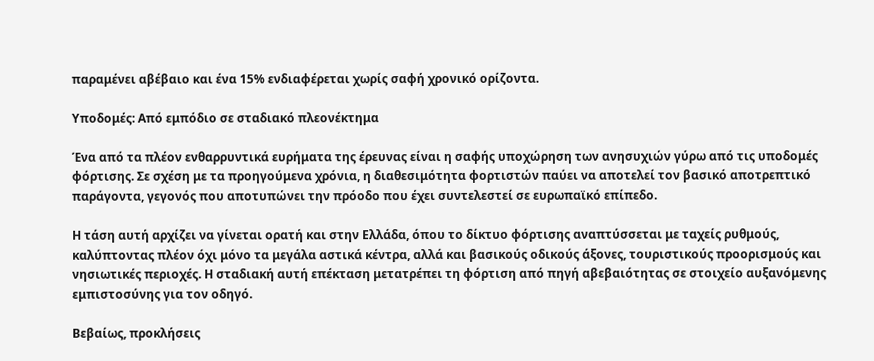παραμένει αβέβαιο και ένα 15% ενδιαφέρεται χωρίς σαφή χρονικό ορίζοντα.

Υποδομές: Από εμπόδιο σε σταδιακό πλεονέκτημα

Ένα από τα πλέον ενθαρρυντικά ευρήματα της έρευνας είναι η σαφής υποχώρηση των ανησυχιών γύρω από τις υποδομές φόρτισης. Σε σχέση με τα προηγούμενα χρόνια, η διαθεσιμότητα φορτιστών παύει να αποτελεί τον βασικό αποτρεπτικό παράγοντα, γεγονός που αποτυπώνει την πρόοδο που έχει συντελεστεί σε ευρωπαϊκό επίπεδο.

Η τάση αυτή αρχίζει να γίνεται ορατή και στην Ελλάδα, όπου το δίκτυο φόρτισης αναπτύσσεται με ταχείς ρυθμούς, καλύπτοντας πλέον όχι μόνο τα μεγάλα αστικά κέντρα, αλλά και βασικούς οδικούς άξονες, τουριστικούς προορισμούς και νησιωτικές περιοχές. Η σταδιακή αυτή επέκταση μετατρέπει τη φόρτιση από πηγή αβεβαιότητας σε στοιχείο αυξανόμενης εμπιστοσύνης για τον οδηγό.

Βεβαίως, προκλήσεις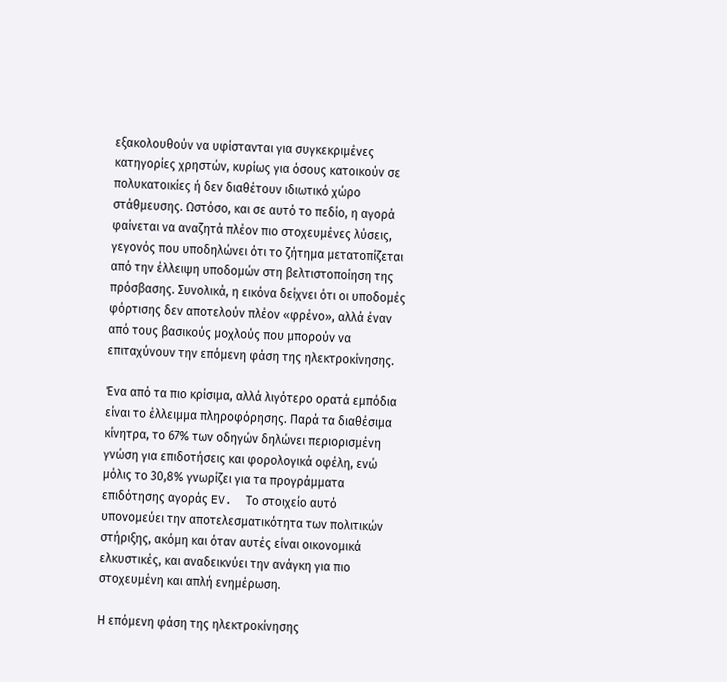εξακολουθούν να υφίστανται για συγκεκριμένες κατηγορίες χρηστών, κυρίως για όσους κατοικούν σε πολυκατοικίες ή δεν διαθέτουν ιδιωτικό χώρο στάθμευσης. Ωστόσο, και σε αυτό το πεδίο, η αγορά φαίνεται να αναζητά πλέον πιο στοχευμένες λύσεις, γεγονός που υποδηλώνει ότι το ζήτημα μετατοπίζεται από την έλλειψη υποδομών στη βελτιστοποίηση της πρόσβασης. Συνολικά, η εικόνα δείχνει ότι οι υποδομές φόρτισης δεν αποτελούν πλέον «φρένο», αλλά έναν από τους βασικούς μοχλούς που μπορούν να επιταχύνουν την επόμενη φάση της ηλεκτροκίνησης.

Ένα από τα πιο κρίσιμα, αλλά λιγότερο ορατά εμπόδια είναι το έλλειμμα πληροφόρησης. Παρά τα διαθέσιμα κίνητρα, το 67% των οδηγών δηλώνει περιορισμένη γνώση για επιδοτήσεις και φορολογικά οφέλη, ενώ μόλις το 30,8% γνωρίζει για τα προγράμματα επιδότησης αγοράς EV.  Το στοιχείο αυτό υπονομεύει την αποτελεσματικότητα των πολιτικών στήριξης, ακόμη και όταν αυτές είναι οικονομικά ελκυστικές, και αναδεικνύει την ανάγκη για πιο στοχευμένη και απλή ενημέρωση.

Η επόμενη φάση της ηλεκτροκίνησης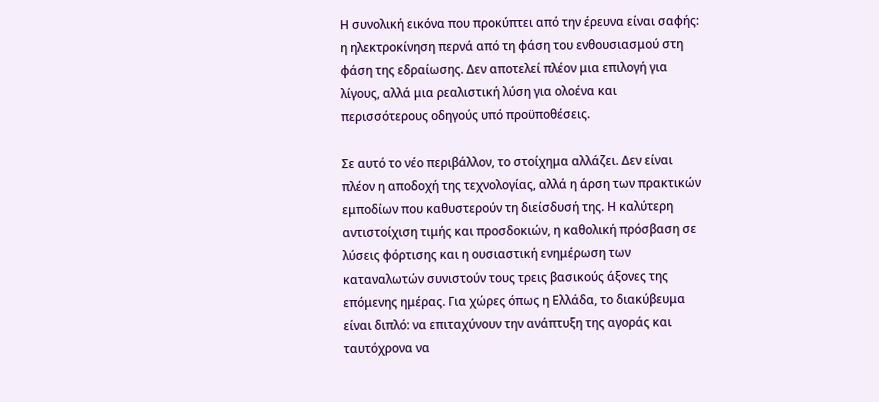Η συνολική εικόνα που προκύπτει από την έρευνα είναι σαφής: η ηλεκτροκίνηση περνά από τη φάση του ενθουσιασμού στη φάση της εδραίωσης. Δεν αποτελεί πλέον μια επιλογή για λίγους, αλλά μια ρεαλιστική λύση για ολοένα και περισσότερους οδηγούς υπό προϋποθέσεις.

Σε αυτό το νέο περιβάλλον, το στοίχημα αλλάζει. Δεν είναι πλέον η αποδοχή της τεχνολογίας, αλλά η άρση των πρακτικών εμποδίων που καθυστερούν τη διείσδυσή της. Η καλύτερη αντιστοίχιση τιμής και προσδοκιών, η καθολική πρόσβαση σε λύσεις φόρτισης και η ουσιαστική ενημέρωση των καταναλωτών συνιστούν τους τρεις βασικούς άξονες της επόμενης ημέρας. Για χώρες όπως η Ελλάδα, το διακύβευμα είναι διπλό: να επιταχύνουν την ανάπτυξη της αγοράς και ταυτόχρονα να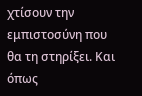χτίσουν την εμπιστοσύνη που θα τη στηρίξει. Και όπως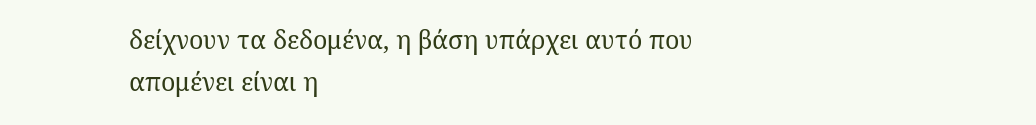δείχνουν τα δεδομένα, η βάση υπάρχει αυτό που απομένει είναι η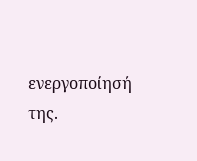ενεργοποίησή της.